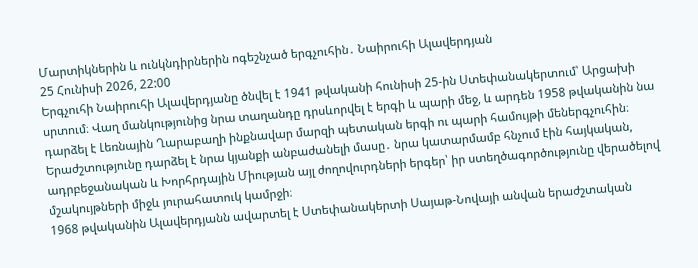Մարտիկներին և ունկնդիրներին ոգեշնչած երգչուհին․ Նաիրուհի Ալավերդյան
25 Հունիսի 2026, 22:00
Երգչուհի Նաիրուհի Ալավերդյանը ծնվել է 1941 թվականի հունիսի 25-ին Ստեփանակերտում՝ Արցախի սրտում։ Վաղ մանկությունից նրա տաղանդը դրսևորվել է երգի և պարի մեջ, և արդեն 1958 թվականին նա դարձել է Լեռնային Ղարաբաղի ինքնավար մարզի պետական երգի ու պարի համույթի մեներգչուհին։
Երաժշտությունը դարձել է նրա կյանքի անբաժանելի մասը․ նրա կատարմամբ հնչում էին հայկական, ադրբեջանական և Խորհրդային Միության այլ ժողովուրդների երգեր՝ իր ստեղծագործությունը վերածելով մշակույթների միջև յուրահատուկ կամրջի։
1968 թվականին Ալավերդյանն ավարտել է Ստեփանակերտի Սայաթ-Նովայի անվան երաժշտական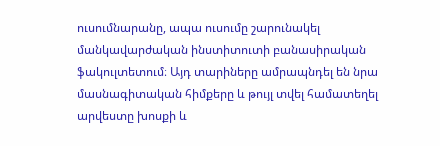ուսումնարանը, ապա ուսումը շարունակել մանկավարժական ինստիտուտի բանասիրական ֆակուլտետում։ Այդ տարիները ամրապնդել են նրա մասնագիտական հիմքերը և թույլ տվել համատեղել արվեստը խոսքի և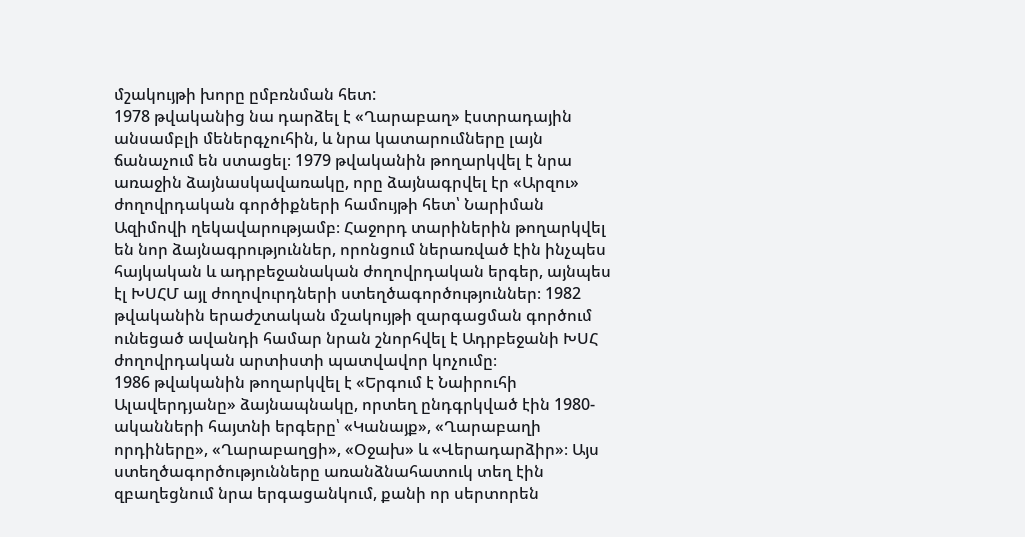մշակույթի խորը ըմբռնման հետ:
1978 թվականից նա դարձել է «Ղարաբաղ» էստրադային անսամբլի մեներգչուհին, և նրա կատարումները լայն ճանաչում են ստացել։ 1979 թվականին թողարկվել է նրա առաջին ձայնասկավառակը, որը ձայնագրվել էր «Արզու» ժողովրդական գործիքների համույթի հետ՝ Նարիման Ազիմովի ղեկավարությամբ։ Հաջորդ տարիներին թողարկվել են նոր ձայնագրություններ, որոնցում ներառված էին ինչպես հայկական և ադրբեջանական ժողովրդական երգեր, այնպես էլ ԽՍՀՄ այլ ժողովուրդների ստեղծագործություններ։ 1982 թվականին երաժշտական մշակույթի զարգացման գործում ունեցած ավանդի համար նրան շնորհվել է Ադրբեջանի ԽՍՀ ժողովրդական արտիստի պատվավոր կոչումը։
1986 թվականին թողարկվել է «Երգում է Նաիրուհի Ալավերդյանը» ձայնապնակը, որտեղ ընդգրկված էին 1980-ականների հայտնի երգերը՝ «Կանայք», «Ղարաբաղի որդիները», «Ղարաբաղցի», «Օջախ» և «Վերադարձիր»։ Այս ստեղծագործությունները առանձնահատուկ տեղ էին զբաղեցնում նրա երգացանկում, քանի որ սերտորեն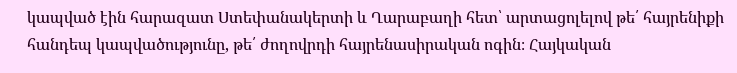կապված էին հարազատ Ստեփանակերտի և Ղարաբաղի հետ՝ արտացոլելով թե՛ հայրենիքի հանդեպ կապվածությունը, թե՛ ժողովրդի հայրենասիրական ոգին։ Հայկական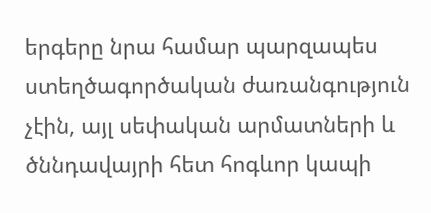երգերը նրա համար պարզապես ստեղծագործական ժառանգություն չէին, այլ սեփական արմատների և ծննդավայրի հետ հոգևոր կապի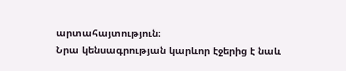արտահայտություն։
Նրա կենսագրության կարևոր էջերից է նաև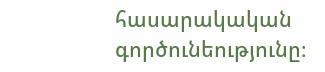հասարակական գործունեությունը։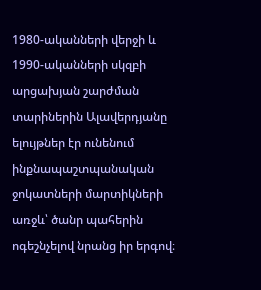1980-ականների վերջի և 1990-ականների սկզբի արցախյան շարժման տարիներին Ալավերդյանը ելույթներ էր ունենում ինքնապաշտպանական ջոկատների մարտիկների առջև՝ ծանր պահերին ոգեշնչելով նրանց իր երգով։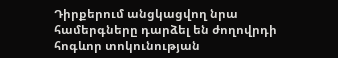Դիրքերում անցկացվող նրա համերգները դարձել են ժողովրդի հոգևոր տոկունության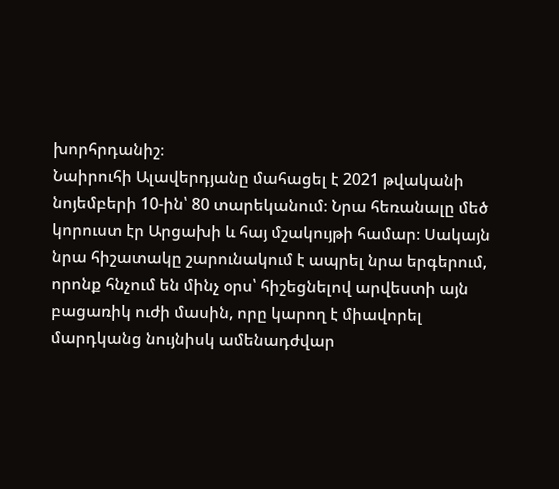խորհրդանիշ։
Նաիրուհի Ալավերդյանը մահացել է 2021 թվականի նոյեմբերի 10-ին՝ 80 տարեկանում։ Նրա հեռանալը մեծ կորուստ էր Արցախի և հայ մշակույթի համար։ Սակայն նրա հիշատակը շարունակում է ապրել նրա երգերում, որոնք հնչում են մինչ օրս՝ հիշեցնելով արվեստի այն բացառիկ ուժի մասին, որը կարող է միավորել մարդկանց նույնիսկ ամենադժվար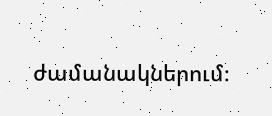ժամանակներում։